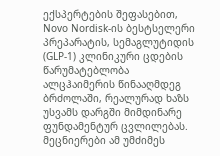ექსპერტების შეფასებით, Novo Nordisk-ის ბესტსელერი პრეპარატის, სემაგლუტიდის (GLP-1) კლინიკური ცდების წარუმატებლობა ალცჰაიმერის წინააღმდეგ ბრძოლაში, რეალურად ხაზს უსვამს დარგში მიმდინარე ფუნდამენტურ ცვლილებას. მეცნიერები ამ უმძიმეს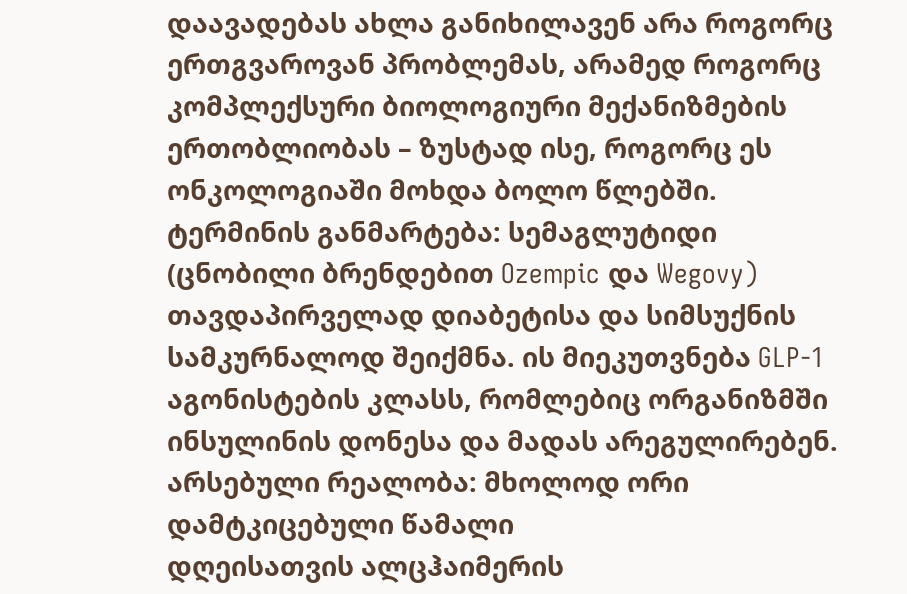დაავადებას ახლა განიხილავენ არა როგორც ერთგვაროვან პრობლემას, არამედ როგორც კომპლექსური ბიოლოგიური მექანიზმების ერთობლიობას – ზუსტად ისე, როგორც ეს ონკოლოგიაში მოხდა ბოლო წლებში.
ტერმინის განმარტება: სემაგლუტიდი (ცნობილი ბრენდებით Ozempic და Wegovy) თავდაპირველად დიაბეტისა და სიმსუქნის სამკურნალოდ შეიქმნა. ის მიეკუთვნება GLP-1 აგონისტების კლასს, რომლებიც ორგანიზმში ინსულინის დონესა და მადას არეგულირებენ.
არსებული რეალობა: მხოლოდ ორი დამტკიცებული წამალი
დღეისათვის ალცჰაიმერის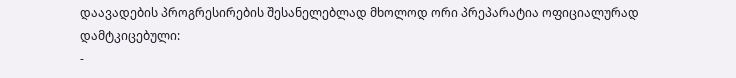დაავადების პროგრესირების შესანელებლად მხოლოდ ორი პრეპარატია ოფიციალურად დამტკიცებული:
-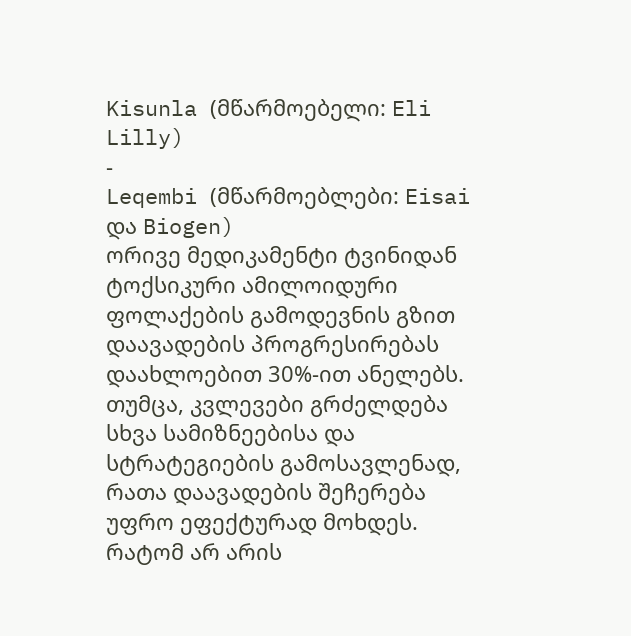Kisunla (მწარმოებელი: Eli Lilly)
-
Leqembi (მწარმოებლები: Eisai და Biogen)
ორივე მედიკამენტი ტვინიდან ტოქსიკური ამილოიდური ფოლაქების გამოდევნის გზით დაავადების პროგრესირებას დაახლოებით 30%-ით ანელებს. თუმცა, კვლევები გრძელდება სხვა სამიზნეებისა და სტრატეგიების გამოსავლენად, რათა დაავადების შეჩერება უფრო ეფექტურად მოხდეს.
რატომ არ არის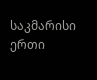საკმარისი ერთი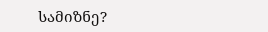სამიზნე?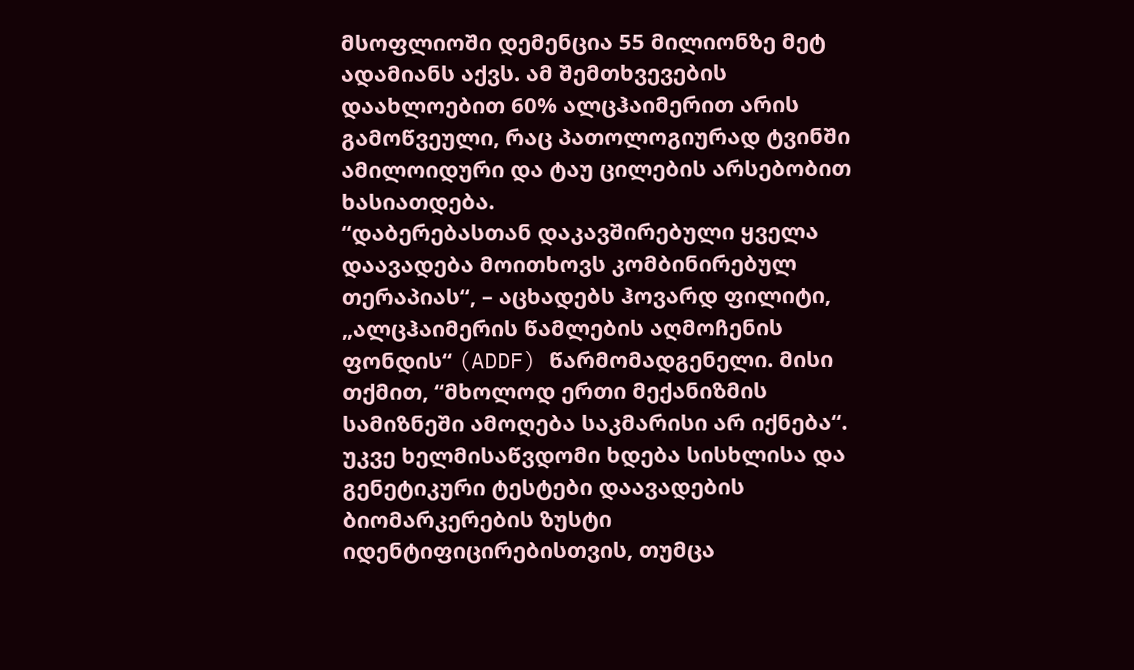მსოფლიოში დემენცია 55 მილიონზე მეტ ადამიანს აქვს. ამ შემთხვევების დაახლოებით 60% ალცჰაიმერით არის გამოწვეული, რაც პათოლოგიურად ტვინში ამილოიდური და ტაუ ცილების არსებობით ხასიათდება.
“დაბერებასთან დაკავშირებული ყველა დაავადება მოითხოვს კომბინირებულ თერაპიას“, – აცხადებს ჰოვარდ ფილიტი, „ალცჰაიმერის წამლების აღმოჩენის ფონდის“ (ADDF) წარმომადგენელი. მისი თქმით, “მხოლოდ ერთი მექანიზმის სამიზნეში ამოღება საკმარისი არ იქნება“.
უკვე ხელმისაწვდომი ხდება სისხლისა და გენეტიკური ტესტები დაავადების ბიომარკერების ზუსტი იდენტიფიცირებისთვის, თუმცა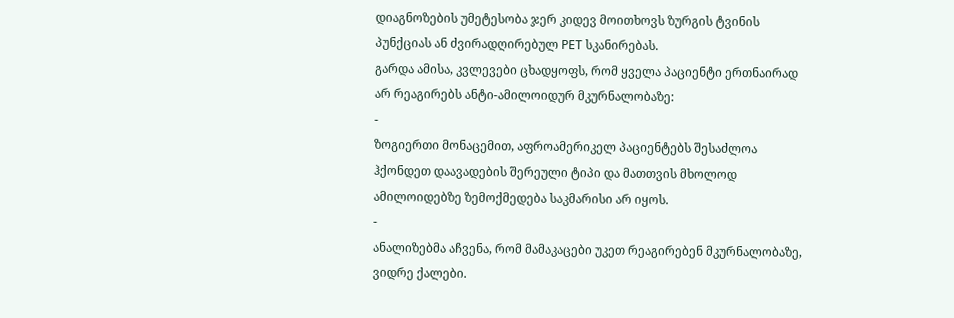დიაგნოზების უმეტესობა ჯერ კიდევ მოითხოვს ზურგის ტვინის პუნქციას ან ძვირადღირებულ PET სკანირებას.
გარდა ამისა, კვლევები ცხადყოფს, რომ ყველა პაციენტი ერთნაირად არ რეაგირებს ანტი-ამილოიდურ მკურნალობაზე:
-
ზოგიერთი მონაცემით, აფროამერიკელ პაციენტებს შესაძლოა ჰქონდეთ დაავადების შერეული ტიპი და მათთვის მხოლოდ ამილოიდებზე ზემოქმედება საკმარისი არ იყოს.
-
ანალიზებმა აჩვენა, რომ მამაკაცები უკეთ რეაგირებენ მკურნალობაზე, ვიდრე ქალები.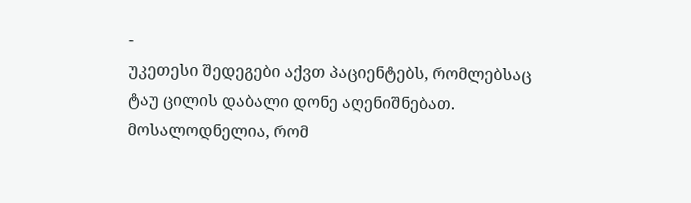-
უკეთესი შედეგები აქვთ პაციენტებს, რომლებსაც ტაუ ცილის დაბალი დონე აღენიშნებათ.
მოსალოდნელია, რომ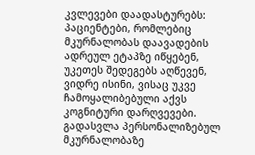კვლევები დაადასტურებს: პაციენტები, რომლებიც მკურნალობას დაავადების ადრეულ ეტაპზე იწყებენ, უკეთეს შედეგებს აღწევენ, ვიდრე ისინი, ვისაც უკვე ჩამოყალიბებული აქვს კოგნიტური დარღვევები.
გადასვლა პერსონალიზებულ მკურნალობაზე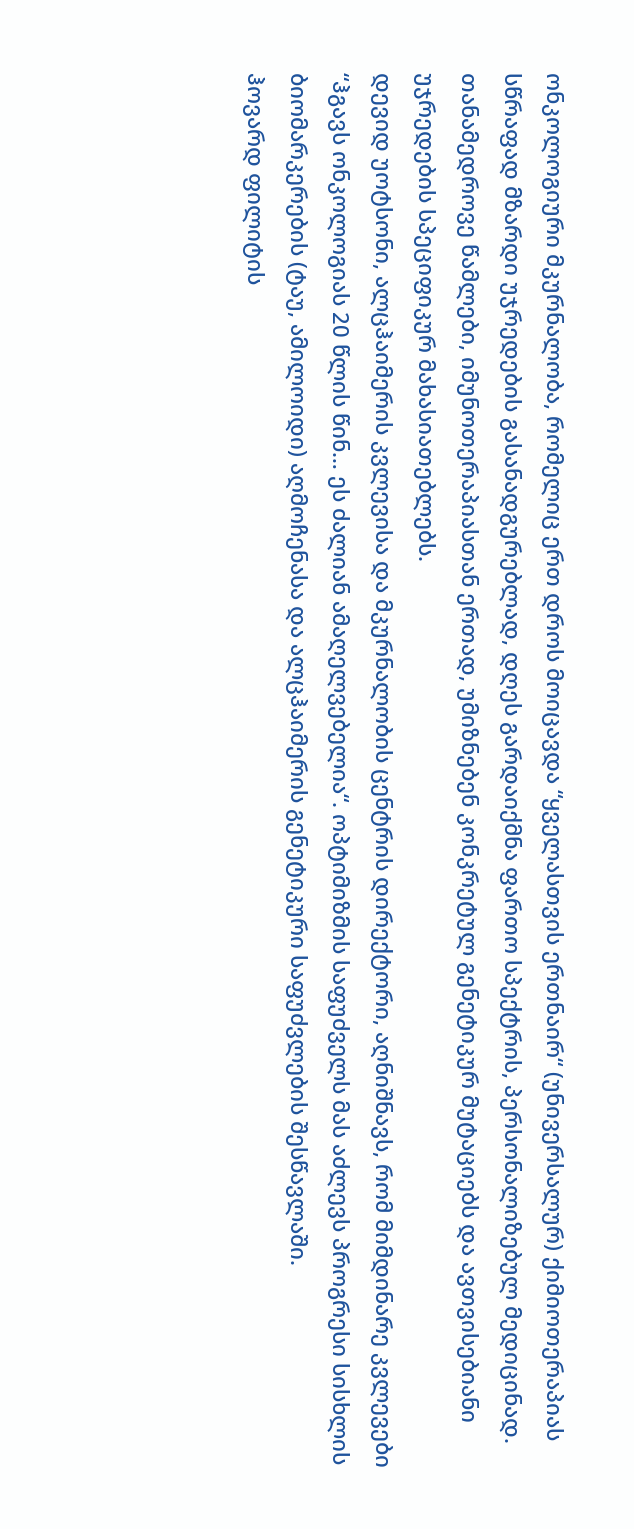ონკოლოგიური მკურნალობა, რომელიც ერთ დროს მოიცავდა “ყველასთვის ერთნაირ“ (უნივერსალურ) ქიმიოთერაპიას სწრაფად მზარდი უჯრედების გასანადგურებლად, დღეს გარდაიქმნა ფართო სპექტრის, პერსონალიზებულ მედიცინად. თანამედროვე წამლები, იმუნოთერაპიასთან ერთად, უმიზნებენ კონკრეტულ გენეტიკურ მუტაციებს და ავთვისებიანი უჯრედების სპეციფიკურ მახასიათებლებს.
დევიდ უოტსონი, ალცჰაიმერის კვლევისა და მკურნალობის ცენტრის დირექტორი, აღნიშნავს, რომ მიმდინარე კვლევები “ჰგავს ონკოლოგიას 20 წლის წინ… ეს ძალიან ამაღელვებელია“. ოპტიმიზმის საფუძველს მას აძლევს პროგრესი სისხლის ბიომარკერების (ტაუ, ამილოიდი) აღმოჩენასა და ალცჰაიმერის გენეტიკური საფუძვლების შესწავლაში.
ჰოვარდ ფილიტის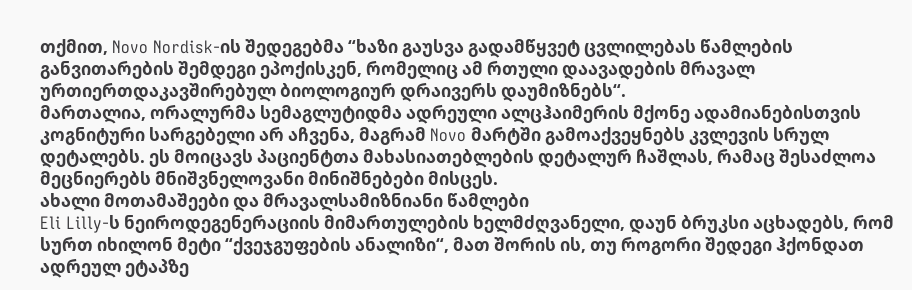თქმით, Novo Nordisk-ის შედეგებმა “ხაზი გაუსვა გადამწყვეტ ცვლილებას წამლების განვითარების შემდეგი ეპოქისკენ, რომელიც ამ რთული დაავადების მრავალ ურთიერთდაკავშირებულ ბიოლოგიურ დრაივერს დაუმიზნებს“.
მართალია, ორალურმა სემაგლუტიდმა ადრეული ალცჰაიმერის მქონე ადამიანებისთვის კოგნიტური სარგებელი არ აჩვენა, მაგრამ Novo მარტში გამოაქვეყნებს კვლევის სრულ დეტალებს. ეს მოიცავს პაციენტთა მახასიათებლების დეტალურ ჩაშლას, რამაც შესაძლოა მეცნიერებს მნიშვნელოვანი მინიშნებები მისცეს.
ახალი მოთამაშეები და მრავალსამიზნიანი წამლები
Eli Lilly-ს ნეიროდეგენერაციის მიმართულების ხელმძღვანელი, დაუნ ბრუკსი აცხადებს, რომ სურთ იხილონ მეტი “ქვეჯგუფების ანალიზი“, მათ შორის ის, თუ როგორი შედეგი ჰქონდათ ადრეულ ეტაპზე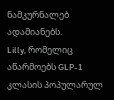ნამკურნალებ ადამიანებს.
Lilly, რომელიც აწარმოებს GLP-1 კლასის პოპულარულ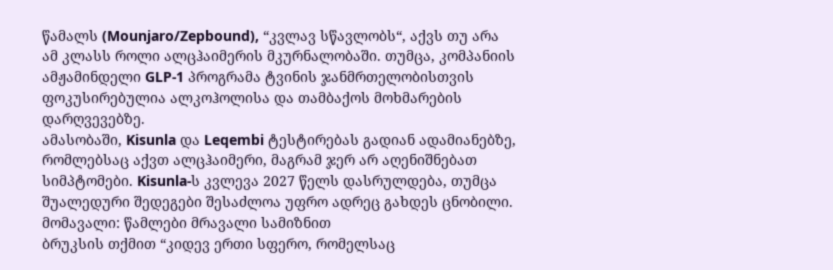წამალს (Mounjaro/Zepbound), “კვლავ სწავლობს“, აქვს თუ არა ამ კლასს როლი ალცჰაიმერის მკურნალობაში. თუმცა, კომპანიის ამჟამინდელი GLP-1 პროგრამა ტვინის ჯანმრთელობისთვის ფოკუსირებულია ალკოჰოლისა და თამბაქოს მოხმარების დარღვევებზე.
ამასობაში, Kisunla და Leqembi ტესტირებას გადიან ადამიანებზე, რომლებსაც აქვთ ალცჰაიმერი, მაგრამ ჯერ არ აღენიშნებათ სიმპტომები. Kisunla-ს კვლევა 2027 წელს დასრულდება, თუმცა შუალედური შედეგები შესაძლოა უფრო ადრეც გახდეს ცნობილი.
მომავალი: წამლები მრავალი სამიზნით
ბრუკსის თქმით “კიდევ ერთი სფერო, რომელსაც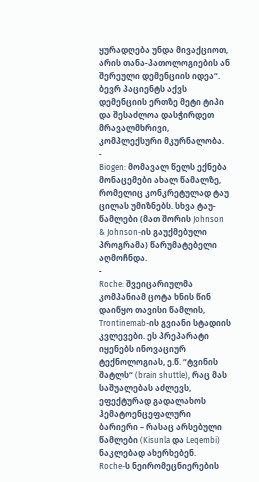ყურადღება უნდა მივაქციოთ, არის თანა-პათოლოგიების ან შერეული დემენციის იდეა“. ბევრ პაციენტს აქვს დემენციის ერთზე მეტი ტიპი და შესაძლოა დასჭირდეთ მრავალმხრივი, კომპლექსური მკურნალობა.
-
Biogen: მომავალ წელს ექნება მონაცემები ახალ წამალზე, რომელიც კონკრეტულად ტაუ ცილას უმიზნებს. სხვა ტაუ-წამლები (მათ შორის Johnson & Johnson-ის გაუქმებული პროგრამა) წარუმატებელი აღმოჩნდა.
-
Roche: შვეიცარიულმა კომპანიამ ცოტა ხნის წინ დაიწყო თავისი წამლის, Trontinemab-ის გვიანი სტადიის კვლევები. ეს პრეპარატი იყენებს ინოვაციურ ტექნოლოგიას, ე.წ. “ტვინის შატლს“ (brain shuttle), რაც მას საშუალებას აძლევს, ეფექტურად გადალახოს ჰემატოენცეფალური ბარიერი – რასაც არსებული წამლები (Kisunla და Leqembi) ნაკლებად ახერხებენ.
Roche-ს ნეირომეცნიერების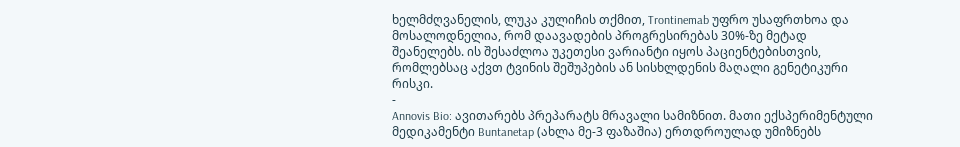ხელმძღვანელის, ლუკა კულიჩის თქმით, Trontinemab უფრო უსაფრთხოა და მოსალოდნელია, რომ დაავადების პროგრესირებას 30%-ზე მეტად შეანელებს. ის შესაძლოა უკეთესი ვარიანტი იყოს პაციენტებისთვის, რომლებსაც აქვთ ტვინის შეშუპების ან სისხლდენის მაღალი გენეტიკური რისკი.
-
Annovis Bio: ავითარებს პრეპარატს მრავალი სამიზნით. მათი ექსპერიმენტული მედიკამენტი Buntanetap (ახლა მე-3 ფაზაშია) ერთდროულად უმიზნებს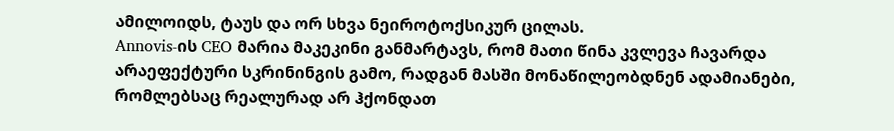ამილოიდს, ტაუს და ორ სხვა ნეიროტოქსიკურ ცილას.
Annovis-ის CEO მარია მაკეკინი განმარტავს, რომ მათი წინა კვლევა ჩავარდა არაეფექტური სკრინინგის გამო, რადგან მასში მონაწილეობდნენ ადამიანები, რომლებსაც რეალურად არ ჰქონდათ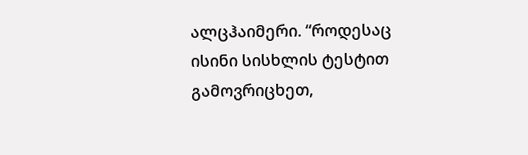ალცჰაიმერი. “როდესაც ისინი სისხლის ტესტით გამოვრიცხეთ,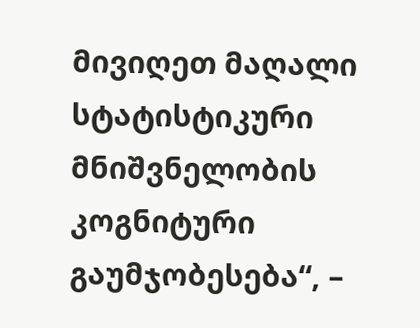მივიღეთ მაღალი სტატისტიკური მნიშვნელობის კოგნიტური გაუმჯობესება“, –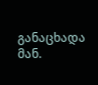განაცხადა მან.